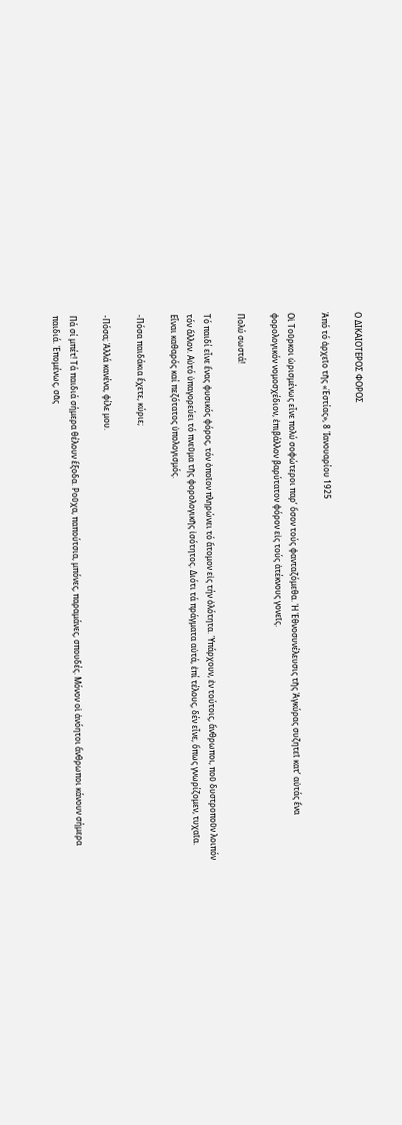Ο ΔΙΚΑΙΟΤΕΡΟΣ ΦΟΡΟΣ

Ἀπό τό ἀρχεῖο τῆς «Ἑστίας», 8 Ἰανουαρίου 1925

Οἱ Τοῦρκοι ὡρισμένως εἶνε πολύ σοφώτεροι παρ’ ὅσον τούς φανταζόμεθα. Ἡ Ἐθνοσυνέλευσις τῆς Ἀγκύρας συζητεῖ κατ’ αὐτάς ἕνα φορολογικόν νομοσχέδιον, ἐπιβάλλον βαρύτατον φόρον εἰς τούς ἀτέκνους γονεῖς.

Πολύ σωστά!

Τό παιδί εἶνε ἕνας φυσικός φόρος, τόν ὁποῖον πληρώνει τό ἄτομον εἰς τήν ὁλότητα. Ὑπάρχουν, ἐν τούτοις, ἄνθρωποι, ποῦ δυστροποῦν λοιπόν τόν ἄλλον. Αὐτό ὑπαγορεύει τό πνεῦμα τῆς φορολογικῆς ἰσότητος. Διότι τά πράγματα αὐτά, ἐπί τέλους, δέν εἶνε, ὅπως γνωρίζομεν, τυχαῖα. Εἶναι καθαρός καί πεζότατος ὑπολογισμός.

-Πόσα παιδάκια ἔχετε, κύριε;

-Πόσα; Ἀλλά κανένα, φίλε μου.

Πά σί μπέτ! Τά παιδιά σήμερα θέλουν ἔξοδα. Ροῦχα, παπούτσια, μπόνες, παραμάνες, σπουδές. Μόνον οἱ ἀνόητοι ἄνθρωποι κάνουν σήμερα παιδιά. Ἑπομένως, σᾶς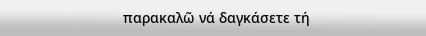παρακαλῶ νά δαγκάσετε τή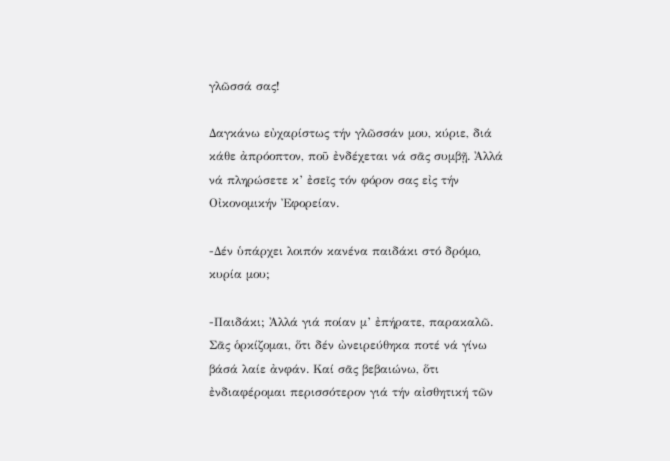γλῶσσά σας!

Δαγκάνω εὐχαρίστως τήν γλῶσσάν μου, κύριε, διά κάθε ἀπρόοπτον, ποῦ ἐνδέχεται νά σᾶς συμβῇ. Ἀλλά νά πληρώσετε κ’ ἐσεῖς τόν φόρον σας εἰς τήν Οἰκονομικήν Ἐφορείαν.

-Δέν ὑπάρχει λοιπόν κανένα παιδάκι στό δρόμο, κυρία μου;

-Παιδάκι; Ἀλλά γιά ποίαν μ’ ἐπήρατε, παρακαλῶ. Σᾶς ὁρκίζομαι, ὅτι δέν ὠνειρεύθηκα ποτέ νά γίνω βάσά λαίε ἀνφάν. Καί σᾶς βεβαιώνω, ὅτι ἐνδιαφέρομαι περισσότερον γιά τήν αἰσθητική τῶν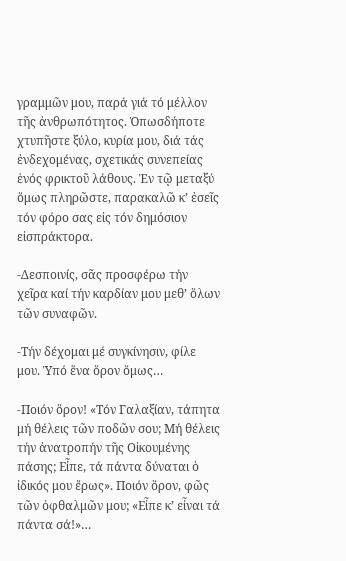γραμμῶν μου, παρά γιά τό μέλλον τῆς ἀνθρωπότητος. Ὁπωσδήποτε χτυπῆστε ξύλο, κυρία μου, διά τάς ἐνδεχομένας, σχετικάς συνεπείας ἑνός φρικτοῦ λάθους. Ἐν τῷ μεταξύ ὅμως πληρῶστε, παρακαλῶ κ’ ἐσεῖς τόν φόρο σας εἰς τόν δημόσιον εἰσπράκτορα.

-Δεσποινίς, σᾶς προσφέρω τήν χεῖρα καί τήν καρδίαν μου μεθ’ ὅλων τῶν συναφῶν.

-Τήν δέχομαι μέ συγκίνησιν, φίλε μου. Ὑπό ἕνα ὅρον ὅμως…

-Ποιόν ὅρον! «Τόν Γαλαξίαν, τάπητα μή θέλεις τῶν ποδῶν σου; Μή θέλεις τήν ἀνατροπήν τῆς Οἰκουμένης πάσης; Εἶπε, τά πάντα δύναται ὁ ἰδικός μου ἔρως». Ποιόν ὅρον, φῶς τῶν ὀφθαλμῶν μου; «Εἶπε κ’ εἶναι τά πάντα σά!»…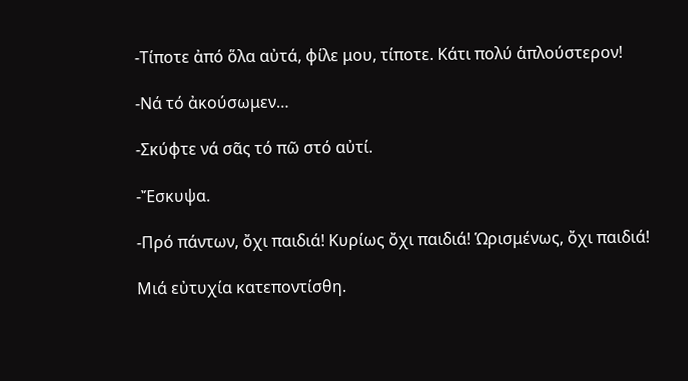-Τίποτε ἀπό ὅλα αὐτά, φίλε μου, τίποτε. Κάτι πολύ ἁπλούστερον!

-Νά τό ἀκούσωμεν…

-Σκύφτε νά σᾶς τό πῶ στό αὐτί.

-Ἔσκυψα.

-Πρό πάντων, ὄχι παιδιά! Κυρίως ὄχι παιδιά! Ὡρισμένως, ὄχι παιδιά!

Μιά εὐτυχία κατεποντίσθη.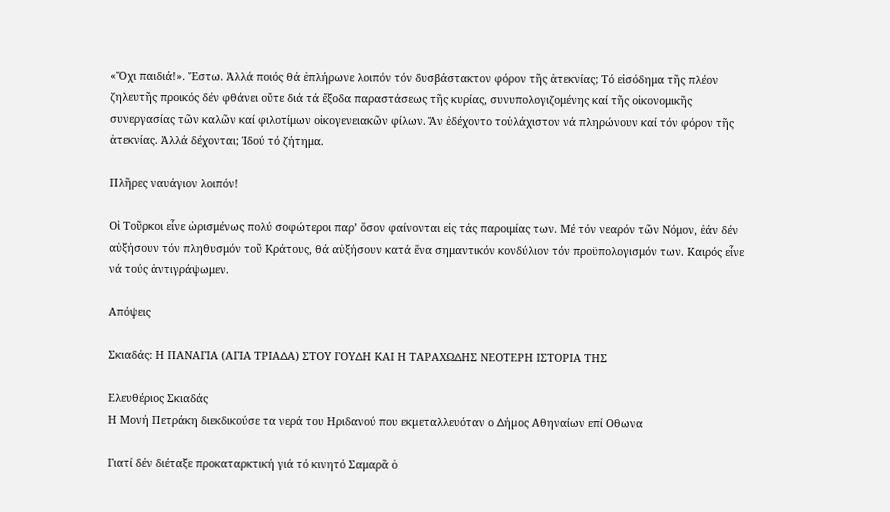«Ὄχι παιδιά!». Ἔστω. Ἀλλά ποιός θά ἐπλήρωνε λοιπόν τόν δυσβάστακτον φόρον τῆς ἀτεκνίας; Τό εἰσόδημα τῆς πλέον ζηλευτῆς προικός δέν φθάνει οὔτε διά τά ἔξοδα παραστάσεως τῆς κυρίας, συνυπολογιζομένης καί τῆς οἰκονομικῆς συνεργασίας τῶν καλῶν καί φιλοτίμων οἰκογενειακῶν φίλων. Ἄν ἐδέχοντο τοὐλάχιστον νά πληρώνουν καί τόν φόρον τῆς ἀτεκνίας. Ἀλλά δέχονται; Ἰδού τό ζήτημα.

Πλῆρες ναυάγιον λοιπόν!

Οἱ Τοῦρκοι εἶνε ὡρισμένως πολύ σοφώτεροι παρ’ ὅσον φαίνονται εἰς τάς παροιμίας των. Μέ τόν νεαρόν τῶν Νόμον, ἐάν δέν αὐξήσουν τόν πληθυσμόν τοῦ Κράτους, θά αὐξήσουν κατά ἕνα σημαντικόν κονδύλιον τόν προϋπολογισμόν των. Καιρός εἶνε νά τούς ἀντιγράψωμεν.

Απόψεις

Σκιαδάς: Η ΠΑΝΑΓΙΑ (ΑΓΙΑ ΤΡΙΑ∆Α) ΣΤΟΥ ΓΟΥ∆Η ΚΑΙ Η ΤΑΡΑΧΩ∆ΗΣ ΝΕΟΤΕΡΗ ΙΣΤΟΡΙΑ ΤΗΣ

Ελευθέριος Σκιαδάς
Η Μονή Πετράκη διεκδικούσε τα νερά του Ηριδανού που εκµεταλλευόταν ο ∆ήµος Αθηναίων επί Οθωνα

Γιατί δέν διέταξε προκαταρκτική γιά τό κινητό Σαμαρᾶ ὁ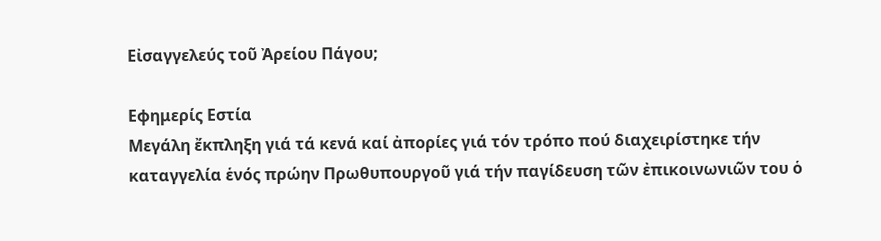Εἰσαγγελεύς τοῦ Ἀρείου Πάγου;

Εφημερίς Εστία
Μεγάλη ἔκπληξη γιά τά κενά καί ἀπορίες γιά τόν τρόπο πού διαχειρίστηκε τήν καταγγελία ἑνός πρώην Πρωθυπουργοῦ γιά τήν παγίδευση τῶν ἐπικοινωνιῶν του ὁ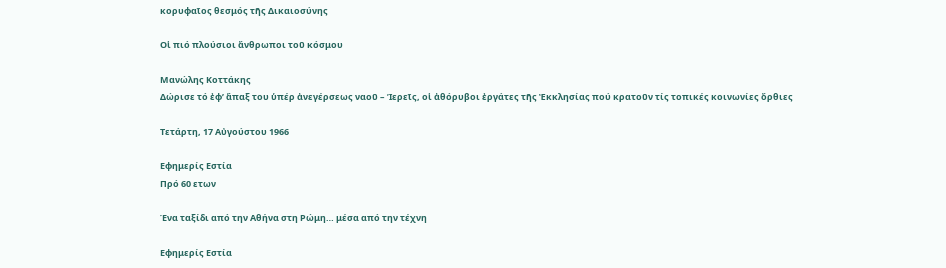κορυφαῖος θεσμός τῆς Δικαιοσύνης

Οἱ πιό πλούσιοι ἄνθρωποι τοῦ κόσμου

Μανώλης Κοττάκης
Δώρισε τό ἐφ’ ἅπαξ του ὑπέρ ἀνεγέρσεως ναοῦ – Ἱερεῖς, οἱ ἀθόρυβοι ἐργάτες τῆς Ἐκκλησίας πού κρατοῦν τίς τοπικές κοινωνίες ὄρθιες

Τετάρτη, 17 Αὐγούστου 1966

Εφημερίς Εστία
Πρό 60 ετων

Ένα ταξίδι από την Αθήνα στη Ρώμη… μέσα από την τέχνη

Εφημερίς Εστία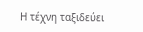Η τέχνη ταξιδεύει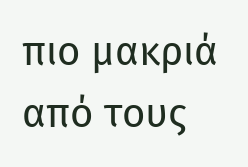πιο μακριά από τους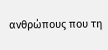ανθρώπους που τη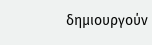δημιουργούν